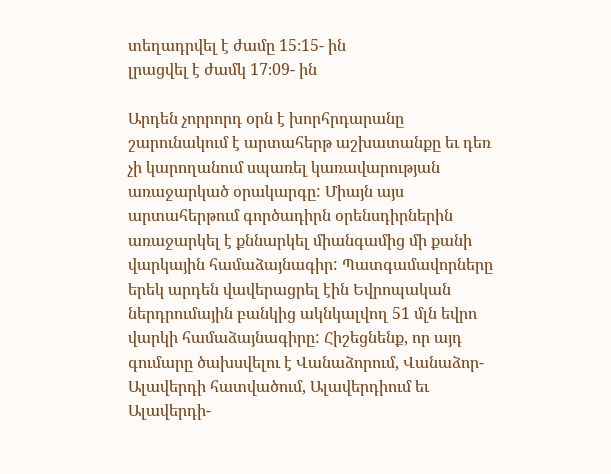տեղադրվել է ժամը 15։15- ին
լրացվել է ժամկ 17։09- ին

Արդեն չորրորդ օրն է խորհրդարանը շարունակում է արտահերթ աշխատանքը եւ դեռ չի կարողանում սպառել կառավարության առաջարկած օրակարգը: Միայն այս արտահերթում գործադիրն օրենսդիրներին առաջարկել է քննարկել միանգամից մի քանի վարկային համաձայնագիր: Պատգամավորները երեկ արդեն վավերացրել էին Եվրոպական ներդրումային բանկից ակնկալվող 51 մլն եվրո վարկի համաձայնագիրը: Հիշեցնենք, որ այդ գումարը ծախսվելու է Վանաձորում, Վանաձոր-Ալավերդի հատվածում, Ալավերդիում եւ Ալավերդի-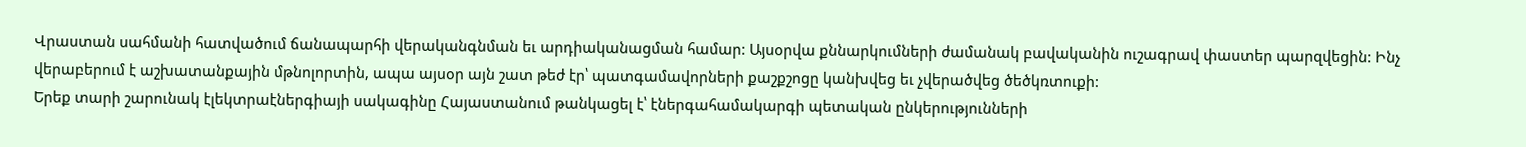Վրաստան սահմանի հատվածում ճանապարհի վերականգնման եւ արդիականացման համար: Այսօրվա քննարկումների ժամանակ բավականին ուշագրավ փաստեր պարզվեցին: Ինչ վերաբերում է աշխատանքային մթնոլորտին, ապա այսօր այն շատ թեժ էր՝ պատգամավորների քաշքշոցը կանխվեց եւ չվերածվեց ծեծկռտուքի:
Երեք տարի շարունակ էլեկտրաէներգիայի սակագինը Հայաստանում թանկացել է՝ էներգահամակարգի պետական ընկերությունների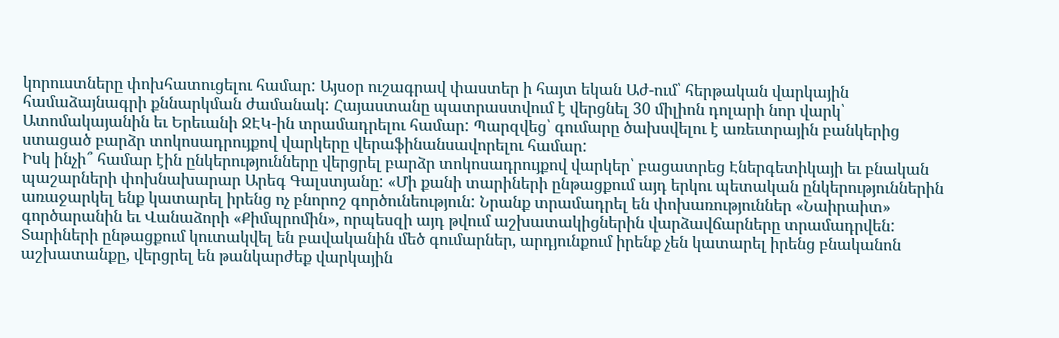կորուստները փոխհատուցելու համար: Այսօր ուշագրավ փաստեր ի հայտ եկան Աժ-ում՝ հերթական վարկային համաձայնագրի քննարկման ժամանակ: Հայաստանը պատրաստվում է վերցնել 30 միլիոն դոլարի նոր վարկ՝ Ատոմակայանին եւ Երեւանի ՋԷԿ-ին տրամադրելու համար: Պարզվեց՝ գումարը ծախսվելու է առեւտրային բանկերից ստացած բարձր տոկոսադրույքով վարկերը վերաֆինանսավորելու համար:
Իսկ ինչի՞ համար էին ընկերությունները վերցրել բարձր տոկոսադրույքով վարկեր՝ բացատրեց Էներգետիկայի եւ բնական պաշարների փոխնախարար Արեգ Գալստյանը: «Մի քանի տարիների ընթացքում այդ երկու պետական ընկերություններին առաջարկել ենք կատարել իրենց ոչ բնորոշ գործունեություն: Նրանք տրամադրել են փոխառություններ «Նաիրաիտ» գործարանին եւ Վանաձորի «Քիմպրոմին», որպեսզի այդ թվում աշխատակիցներին վարձավճարները տրամադրվեն: Տարիների ընթացքում կուտակվել են բավականին մեծ գումարներ, արդյունքում իրենք չեն կատարել իրենց բնականոն աշխատանքը, վերցրել են թանկարժեք վարկային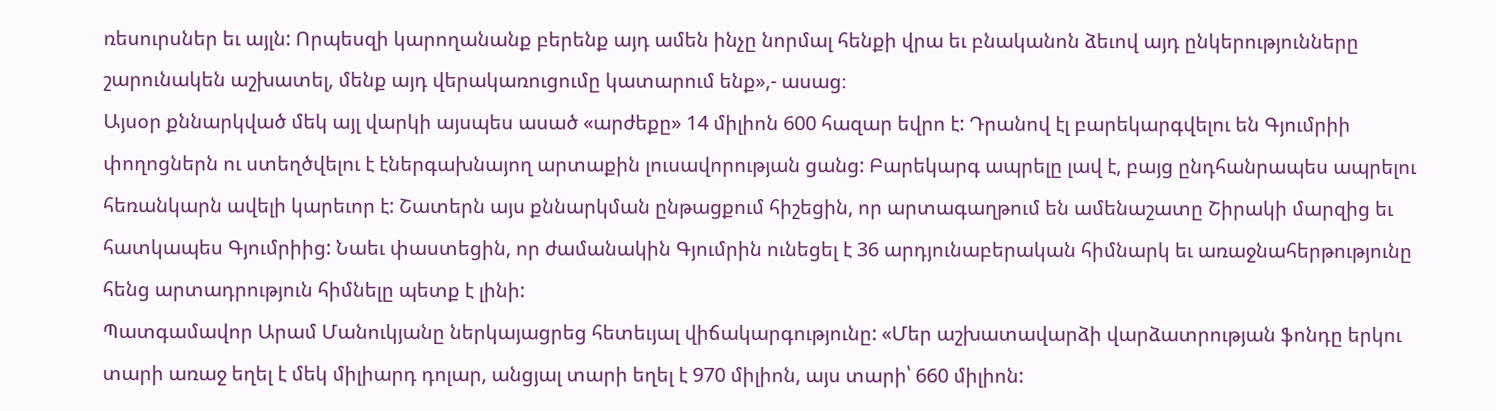ռեսուրսներ եւ այլն: Որպեսզի կարողանանք բերենք այդ ամեն ինչը նորմալ հենքի վրա եւ բնականոն ձեւով այդ ընկերությունները շարունակեն աշխատել, մենք այդ վերակառուցումը կատարում ենք»,- ասաց։
Այսօր քննարկված մեկ այլ վարկի այսպես ասած «արժեքը» 14 միլիոն 600 հազար եվրո է: Դրանով էլ բարեկարգվելու են Գյումրիի փողոցներն ու ստեղծվելու է էներգախնայող արտաքին լուսավորության ցանց: Բարեկարգ ապրելը լավ է, բայց ընդհանրապես ապրելու հեռանկարն ավելի կարեւոր է: Շատերն այս քննարկման ընթացքում հիշեցին, որ արտագաղթում են ամենաշատը Շիրակի մարզից եւ հատկապես Գյումրիից: Նաեւ փաստեցին, որ ժամանակին Գյումրին ունեցել է 36 արդյունաբերական հիմնարկ եւ առաջնահերթությունը հենց արտադրություն հիմնելը պետք է լինի:
Պատգամավոր Արամ Մանուկյանը ներկայացրեց հետեւյալ վիճակարգությունը: «Մեր աշխատավարձի վարձատրության ֆոնդը երկու տարի առաջ եղել է մեկ միլիարդ դոլար, անցյալ տարի եղել է 970 միլիոն, այս տարի՝ 660 միլիոն: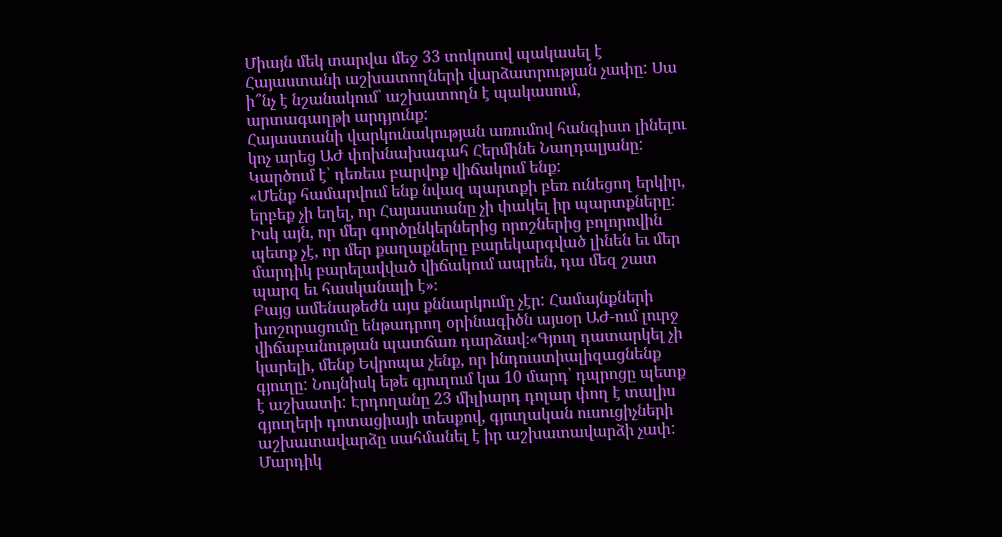Միայն մեկ տարվա մեջ 33 տոկոսով պակասել է Հայաստանի աշխատողների վարձատրության չափը: Սա ի՞նչ է նշանակում՝ աշխատողն է պակասում, արտագաղթի արդյունք:
Հայաստանի վարկունակության առումով հանգիստ լինելու կոչ արեց ԱԺ փոխնախագահ Հերմինե Նաղդալյանը: Կարծում է՝ դեռեւս բարվոք վիճակում ենք:
«Մենք համարվում ենք նվազ պարտքի բեռ ունեցող երկիր, երբեք չի եղել, որ Հայաստանը չի փակել իր պարտքները: Իսկ այն, որ մեր գործընկերներից որոշներից բոլորովին պետք չէ, որ մեր քաղաքները բարեկարգված լինեն եւ մեր մարդիկ բարելավված վիճակում ապրեն, դա մեզ շատ պարզ եւ հասկանալի է»։
Բայց ամենաթեժն այս քննարկումը չէր: Համայնքների խոշորացումը ենթադրող օրինագիծն այսօր ԱԺ-ում լուրջ վիճաբանության պատճառ դարձավ։«Գյուղ դատարկել չի կարելի, մենք Եվրոպա չենք, որ ինդուստիալիզացնենք գյուղը: Նույնիսկ եթե գյուղում կա 10 մարդ՝ դպրոցը պետք է աշխատի: Էրդողանը 23 միլիարդ դոլար փող է տալիս գյուղերի դոտացիայի տեսքով, գյուղական ուսուցիչների աշխատավարձը սահմանել է իր աշխատավարձի չափ: Մարդիկ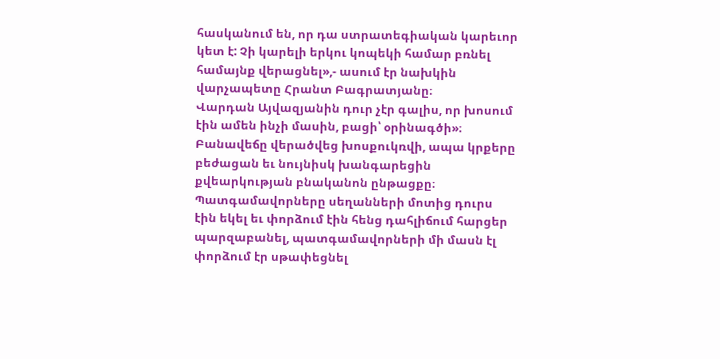հասկանում են, որ դա ստրատեգիական կարեւոր կետ է: Չի կարելի երկու կոպեկի համար բռնել համայնք վերացնել»,- ասում էր նախկին վարչապետը Հրանտ Բագրատյանը։
Վարդան Այվազյանին դուր չէր գալիս, որ խոսում էին ամեն ինչի մասին, բացի՝ օրինագծի»։ Բանավեճը վերածվեց խոսքուկռվի, ապա կրքերը բեժացան եւ նույնիսկ խանգարեցին քվեարկության բնականոն ընթացքը։ Պատգամավորները սեղանների մոտից դուրս էին եկել եւ փորձում էին հենց դահլիճում հարցեր պարզաբանել, պատգամավորների մի մասն էլ փորձում էր սթափեցնել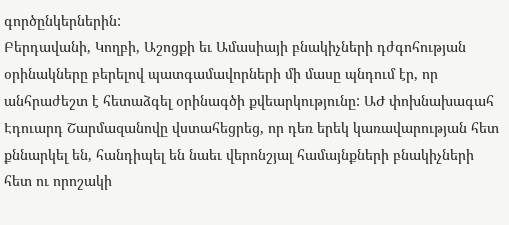գործընկերներին:
Բերդավանի, Կողբի, Աշոցքի եւ Ամասիայի բնակիչների դժգոհության օրինակները բերելով պատգամավորների մի մասը պնդում էր, որ անհրաժեշտ է հետաձգել օրինագծի քվեարկությունը: ԱԺ փոխնախագահ Էդուարդ Շարմազանովը վստահեցրեց, որ դեռ երեկ կառավարության հետ քննարկել են, հանդիպել են նաեւ վերոնշյալ համայնքների բնակիչների հետ ու որոշակի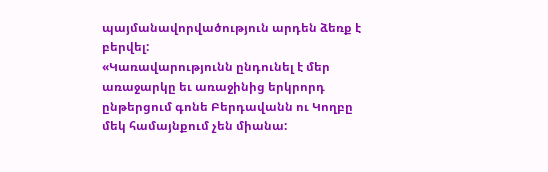պայմանավորվածություն արդեն ձեռք է բերվել:
«Կառավարությունն ընդունել է մեր առաջարկը եւ առաջինից երկրորդ ընթերցում գոնե Բերդավանն ու Կողբը մեկ համայնքում չեն միանա: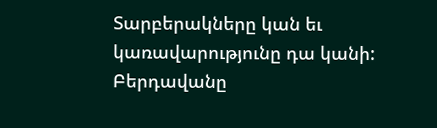Տարբերակները կան եւ կառավարությունը դա կանի: Բերդավանը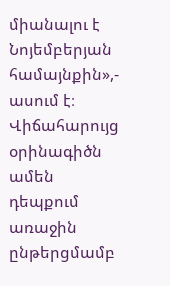միանալու է Նոյեմբերյան համայնքին»,- ասում է։
Վիճահարույց օրինագիծն ամեն դեպքում առաջին ընթերցմամբ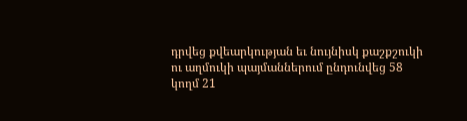դրվեց քվեարկության եւ նույնիսկ քաշքշուկի ու աղմուկի պայմաններում ընդունվեց 58 կողմ 21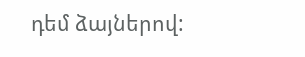դեմ ձայներով: